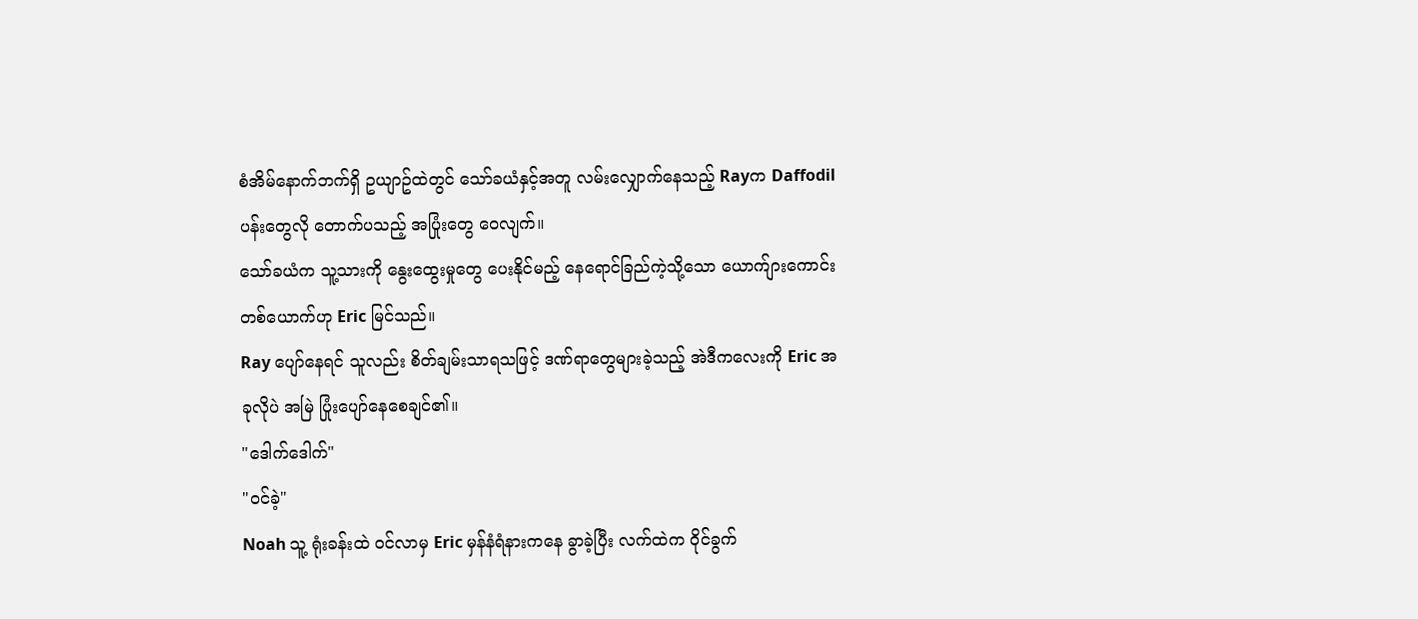စံအိမ်နောက်ဘက်ရှိ ဥယျာဥ်ထဲတွင် သော်ခယံနှင့်အတူ လမ်းလျှောက်နေသည့် Rayက Daffodil ပန်းတွေလို တောက်ပသည့် အပြုံးတွေ ဝေလျက်။
သော်ခယံက သူ့သားကို နွေးထွေးမှုတွေ ပေးနိုင်မည့် နေရောင်ခြည်ကဲ့သို့သော ယောက်ျားကောင်းတစ်ယောက်ဟု Eric မြင်သည်။
Ray ပျော်နေရင် သူလည်း စိတ်ချမ်းသာရသဖြင့် ဒဏ်ရာတွေများခဲ့သည့် အဲဒီကလေးကို Eric အခုလိုပဲ အမြဲ ပြုံးပျော်နေစေချင်၏။
"ဒေါက်ဒေါက်"
"ဝင်ခဲ့"
Noah သူ့ ရုံးခန်းထဲ ဝင်လာမှ Eric မှန်နံရံနားကနေ ခွာခဲ့ပြီး လက်ထဲက ဝိုင်ခွက်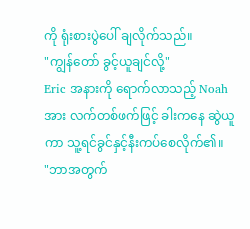ကို ရုံးစားပွဲပေါ် ချလိုက်သည်။
"ကျွန်တော် ခွင့်ယူချင်လို့"
Eric အနားကို ရောက်လာသည့် Noah အား လက်တစ်ဖက်ဖြင့် ခါးကနေ ဆွဲယူကာ သူ့ရင်ခွင်နှင့်နီးကပ်စေလိုက်၏။
"ဘာအတွက်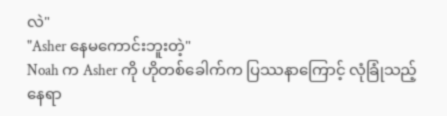လဲ"
"Asher နေမကောင်းဘူးတဲ့"
Noah က Asher ကို ဟိုတစ်ခေါက်က ပြဿနာကြောင့် လုံခြုံသည့်နေရာ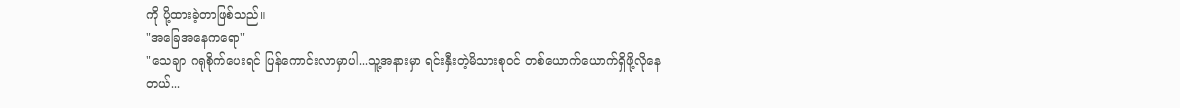ကို ပို့ထားခဲ့တာဖြစ်သည်။
"အခြေအနေကရော"
"သေချာ ဂရုစိုက်ပေးရင် ပြန်ကောင်းလာမှာပါ...သူ့အနားမှာ ရင်းနှီးတဲ့မိသားစုဝင် တစ်ယောက်ယောက်ရှိဖို့လိုနေတယ်...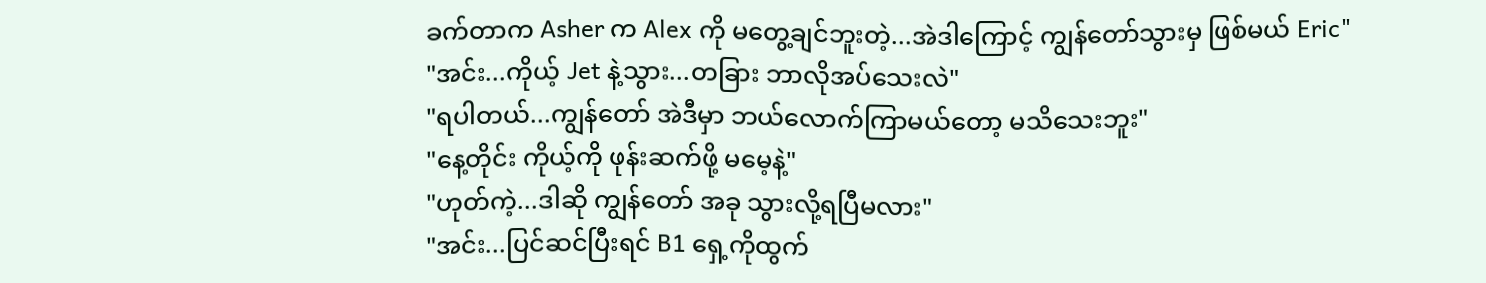ခက်တာက Asher က Alex ကို မတွေ့ချင်ဘူးတဲ့...အဲဒါကြောင့် ကျွန်တော်သွားမှ ဖြစ်မယ် Eric"
"အင်း...ကိုယ့် Jet နဲ့သွား...တခြား ဘာလိုအပ်သေးလဲ"
"ရပါတယ်...ကျွန်တော် အဲဒီမှာ ဘယ်လောက်ကြာမယ်တော့ မသိသေးဘူး"
"နေ့တိုင်း ကိုယ့်ကို ဖုန်းဆက်ဖို့ မမေ့နဲ့"
"ဟုတ်ကဲ့...ဒါဆို ကျွန်တော် အခု သွားလို့ရပြီမလား"
"အင်း...ပြင်ဆင်ပြီးရင် B1 ရှေ့ကိုထွက်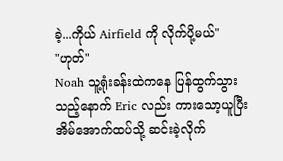ခဲ့...ကိုယ် Airfield ကို လိုက်ပို့မယ်"
"ဟုတ်"
Noah သူ့ရုံးခန်းထဲကနေ ပြန်ထွက်သွားသည့်နောက် Eric လည်း ကားသော့ယူပြီး အိမ်အောက်ထပ်သို့ ဆင်းခဲ့လိုက်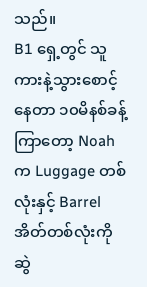သည်။
B1 ရှေ့တွင် သူ ကားနဲ့သွားစောင့်နေတာ ၁၀မိနစ်ခန့်ကြာတော့ Noah က Luggage တစ်လုံးနှင့် Barrel အိတ်တစ်လုံးကို ဆွဲ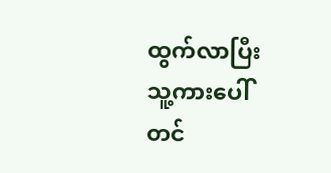ထွက်လာပြီး သူ့ကားပေါ် တင်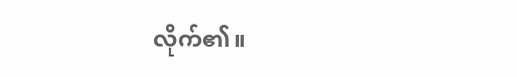လိုက်၏။